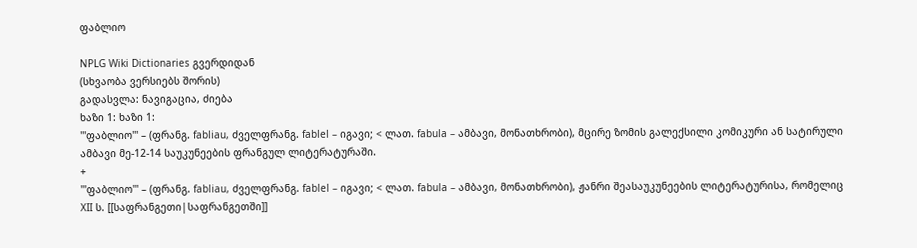ფაბლიო

NPLG Wiki Dictionaries გვერდიდან
(სხვაობა ვერსიებს შორის)
გადასვლა: ნავიგაცია, ძიება
ხაზი 1: ხაზი 1:
'''ფაბლიო''' – (ფრანგ. fabliau, ძველფრანგ. fablel – იგავი; < ლათ. fabula – ამბავი, მონათხრობი), მცირე ზომის გალექსილი კომიკური ან სატირული ამბავი მე-12-14 საუკუნეების ფრანგულ ლიტერატურაში.
+
'''ფაბლიო''' – (ფრანგ. fabliau, ძველფრანგ. fablel – იგავი; < ლათ. fabula – ამბავი, მონათხრობი), ჟანრი შეასაუკუნეების ლიტერატურისა, რომელიც XII ს. [[საფრანგეთი|საფრანგეთში]]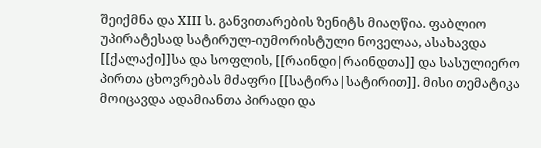შეიქმნა და XIII ს. განვითარების ზენიტს მიაღწია. ფაბლიო უპირატესად სატირულ-იუმორისტული ნოველაა, ასახავდა [[ქალაქი]]სა და სოფლის, [[რაინდი|რაინდთა]] და სასულიერო პირთა ცხოვრებას მძაფრი [[სატირა|სატირით]]. მისი თემატიკა მოიცავდა ადამიანთა პირადი და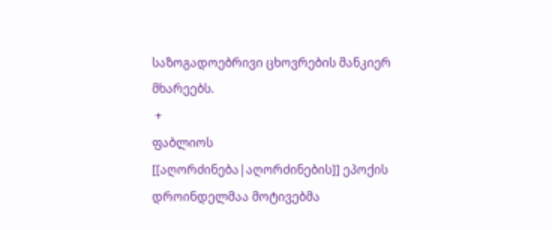საზოგადოებრივი ცხოვრების მანკიერ მხარეებს.
 +
ფაბლიოს [[აღორძინება|აღორძინების]] ეპოქის დროინდელმაა მოტივებმა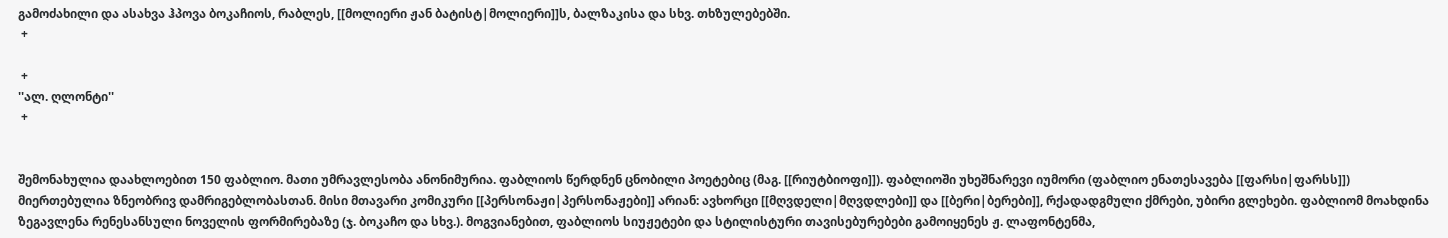გამოძახილი და ასახვა ჰპოვა ბოკაჩიოს, რაბლეს, [[მოლიერი ჟან ბატისტ|მოლიერი]]ს, ბალზაკისა და სხვ. თხზულებებში.
 +

 +
''ალ. ღლონტი''
 +


შემონახულია დაახლოებით 150 ფაბლიო. მათი უმრავლესობა ანონიმურია. ფაბლიოს წერდნენ ცნობილი პოეტებიც (მაგ. [[რიუტბიოფი]]). ფაბლიოში უხეშნარევი იუმორი (ფაბლიო ენათესავება [[ფარსი|ფარსს]]) მიერთებულია ზნეობრივ დამრიგებლობასთან. მისი მთავარი კომიკური [[პერსონაჟი|პერსონაჟები]] არიან: ავხორცი [[მღვდელი|მღვდლები]] და [[ბერი|ბერები]], რქადადგმული ქმრები, უბირი გლეხები. ფაბლიომ მოახდინა ზეგავლენა რენესანსული ნოველის ფორმირებაზე (ჯ. ბოკაჩო და სხვ.). მოგვიანებით, ფაბლიოს სიუჟეტები და სტილისტური თავისებურებები გამოიყენეს ჟ. ლაფონტენმა,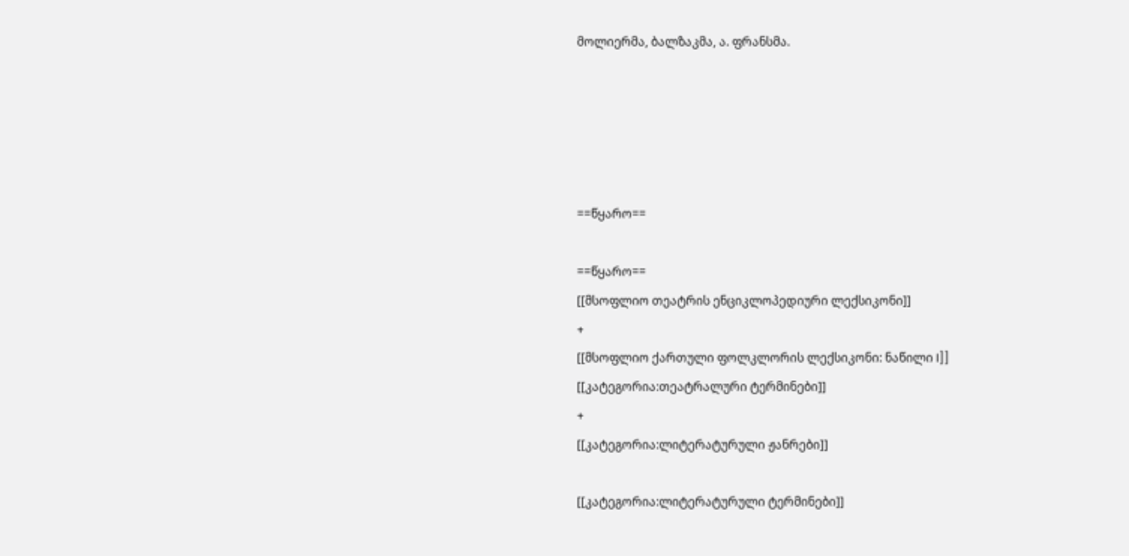მოლიერმა, ბალზაკმა, ა. ფრანსმა.





==წყარო==

==წყარო==
[[მსოფლიო თეატრის ენციკლოპედიური ლექსიკონი]]
+
[[მსოფლიო ქართული ფოლკლორის ლექსიკონი: ნაწილი I]]
[[კატეგორია:თეატრალური ტერმინები]]
+
[[კატეგორია:ლიტერატურული ჟანრები]]

[[კატეგორია:ლიტერატურული ტერმინები]]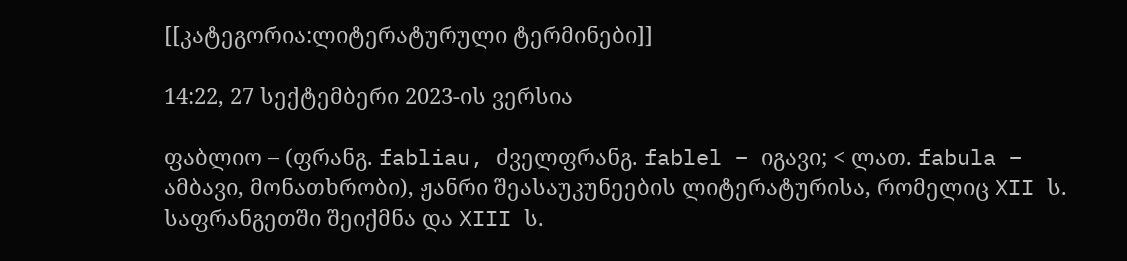[[კატეგორია:ლიტერატურული ტერმინები]]

14:22, 27 სექტემბერი 2023-ის ვერსია

ფაბლიო – (ფრანგ. fabliau, ძველფრანგ. fablel – იგავი; < ლათ. fabula – ამბავი, მონათხრობი), ჟანრი შეასაუკუნეების ლიტერატურისა, რომელიც XII ს. საფრანგეთში შეიქმნა და XIII ს.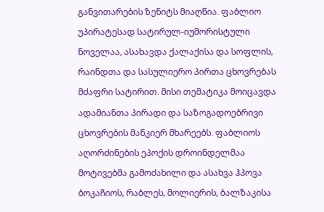განვითარების ზენიტს მიაღწია. ფაბლიო უპირატესად სატირულ-იუმორისტული ნოველაა, ასახავდა ქალაქისა და სოფლის, რაინდთა და სასულიერო პირთა ცხოვრებას მძაფრი სატირით. მისი თემატიკა მოიცავდა ადამიანთა პირადი და საზოგადოებრივი ცხოვრების მანკიერ მხარეებს. ფაბლიოს აღორძინების ეპოქის დროინდელმაა მოტივებმა გამოძახილი და ასახვა ჰპოვა ბოკაჩიოს, რაბლეს, მოლიერის, ბალზაკისა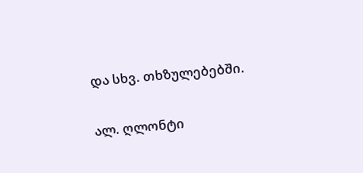და სხვ. თხზულებებში.

ალ. ღლონტი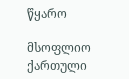წყარო

მსოფლიო ქართული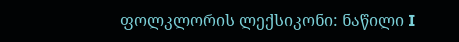ფოლკლორის ლექსიკონი: ნაწილი I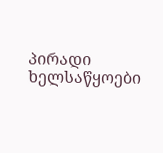პირადი ხელსაწყოები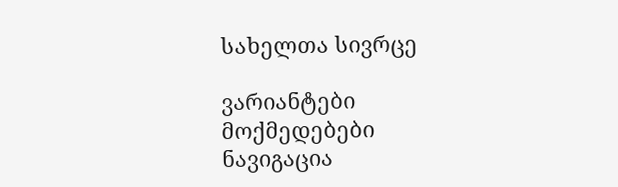სახელთა სივრცე

ვარიანტები
მოქმედებები
ნავიგაცია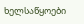ხელსაწყოები